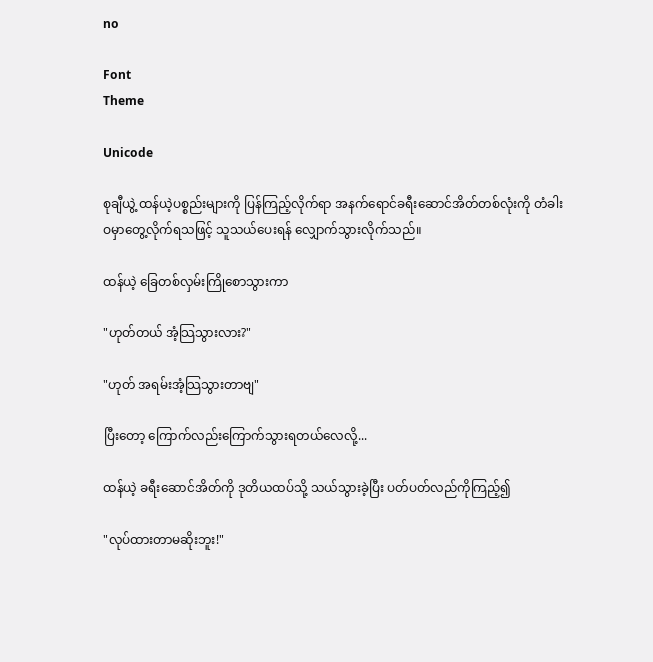no

Font
Theme

Unicode

စုချီယွဲ့ ထန်ယဲ့ပစ္စည်းများကို ပြန်ကြည့်လိုက်ရာ အနက်ရောင်ခရီးဆောင်အိတ်တစ်လုံးကို တံခါးဝမှာတွေ့လိုက်ရသဖြင့် သူသယ်ပေးရန် လျှောက်သွားလိုက်သည်။

ထန်ယဲ့ ခြေတစ်လှမ်းကြိုစောသွားကာ

"ဟုတ်တယ် အံ့သြသွားလား?"

"ဟုတ် အရမ်းအံ့သြသွားတာဗျ"

ပြီးတော့ ကြောက်လည်းကြောက်သွားရတယ်လေလို့...

ထန်ယဲ့ ခရီးဆောင်အိတ်ကို ဒုတိယထပ်သို့ သယ်သွားခဲ့ပြီး ပတ်ပတ်လည်ကိုကြည့်၍

"လုပ်ထားတာမဆိုးဘူး!"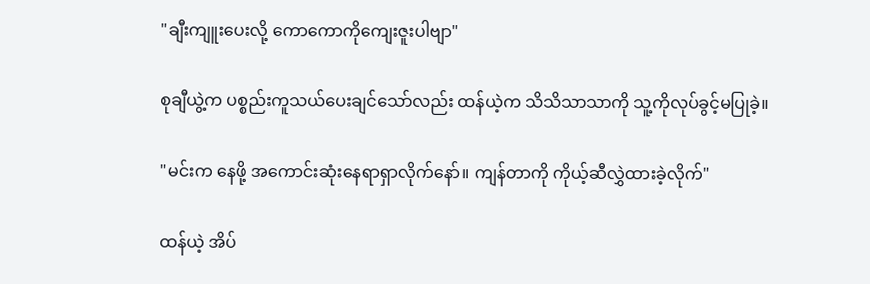"ချီးကျူးပေးလို့ ကောကောကိုကျေးဇူးပါဗျာ"

စုချီယွဲ့က ပစ္စည်းကူသယ်ပေးချင်သော်လည်း ထန်ယဲ့က သိသိသာသာကို သူ့ကိုလုပ်ခွင့်မပြုခဲ့။

"မင်းက နေဖို့ အကောင်းဆုံးနေရာရှာလိုက်နော်။ ကျန်တာကို ကိုယ့်ဆီလွှဲထားခဲ့လိုက်"

ထန်ယဲ့ အိပ်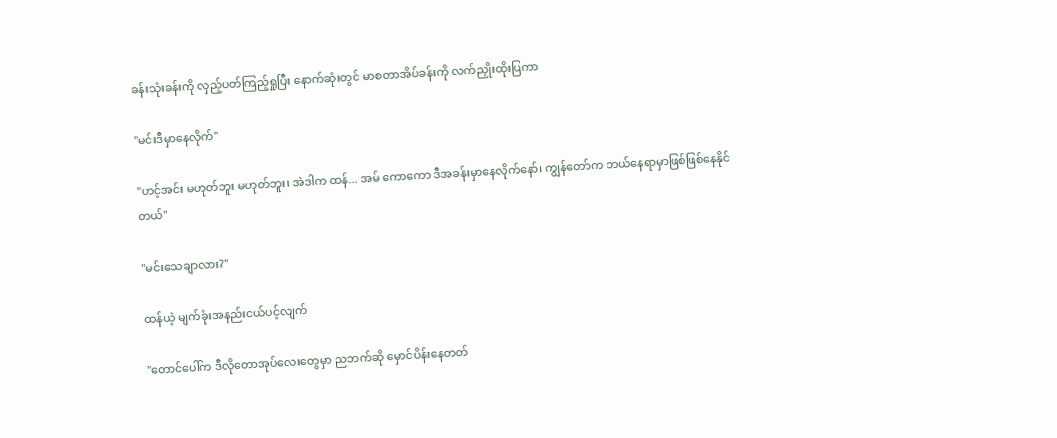ခန်းသုံးခန်းကို လှည့်ပတ်ကြည့်ရှုပြီး နောက်ဆုံးတွင် မာစတာအိပ်ခန်းကို လက်ညှိုးထိုးပြကာ

"မင်းဒီမှာနေလိုက်"

"ဟင့်အင်း မဟုတ်ဘူး မဟုတ်ဘူး၊ အဲဒါက ထန်... အမ် ကောကော ဒီအခန်းမှာနေလိုက်နော်၊ ကျွန်တော်က ဘယ်နေရာမှာဖြစ်ဖြစ်နေနိုင်တယ်"

"မင်းသေချာလား?"

ထန်ယဲ့ မျက်ခုံးအနည်းငယ်ပင့်လျက်

"တောင်ပေါ်က ဒီလိုတောအုပ်လေးတွေမှာ ညဘက်ဆို မှောင်ပိန်းနေတတ်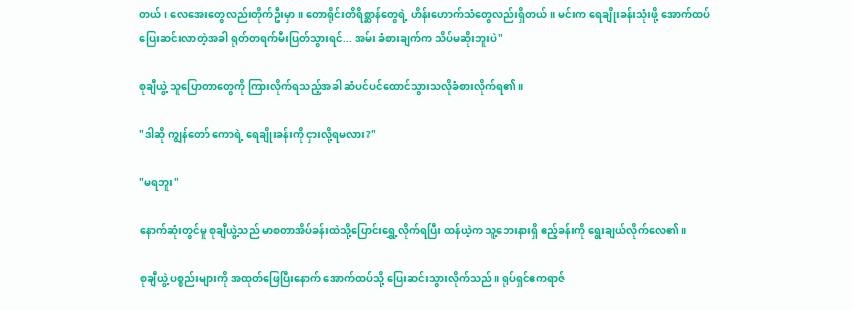တယ်၊ လေအေးတွေလည်းတိုက်ဦးမှာ။ တောရိုင်းတိရိစ္ဆာန်တွေရဲ့ ဟိန်းဟောက်သံတွေလည်းရှိတယ်။ မင်းက ရေချိုးခန်းသုံးဖို့ အောက်ထပ်ပြေးဆင်းလာတဲ့အခါ ရုတ်တရက်မီးပြတ်သွားရင်... အမ်း ခံစားချက်က သိပ်မဆိုးဘူးပဲ"

စုချီယွဲ့ သူပြောတာတွေကို ကြားလိုက်ရသည့်အခါ ဆံပင်ပင်ထောင်သွားသလိုခံစားလိုက်ရ၏။

"ဒါဆို ကျွန်တော် ကောရဲ့ ရေချိုးခန်းကို ငှားလို့ရမလား?"

"မရဘူး"

နောက်ဆုံးတွင်မူ စုချီယွဲ့သည် မာစတာအိပ်ခန်းထဲသို့ပြောင်းရွှေ့လိုက်ရပြီး ထန်ယဲ့က သူ့ဘေးနားရှိ ဧည့်ခန်းကို ရွေးချယ်လိုက်လေ၏။

စုချီယွဲ့ ပစ္စည်းများကို အထုတ်ဖြေပြီးနောက် အောက်ထပ်သို့ ပြေးဆင်းသွားလိုက်သည်။ ရုပ်ရှင်ဧကရာဇ်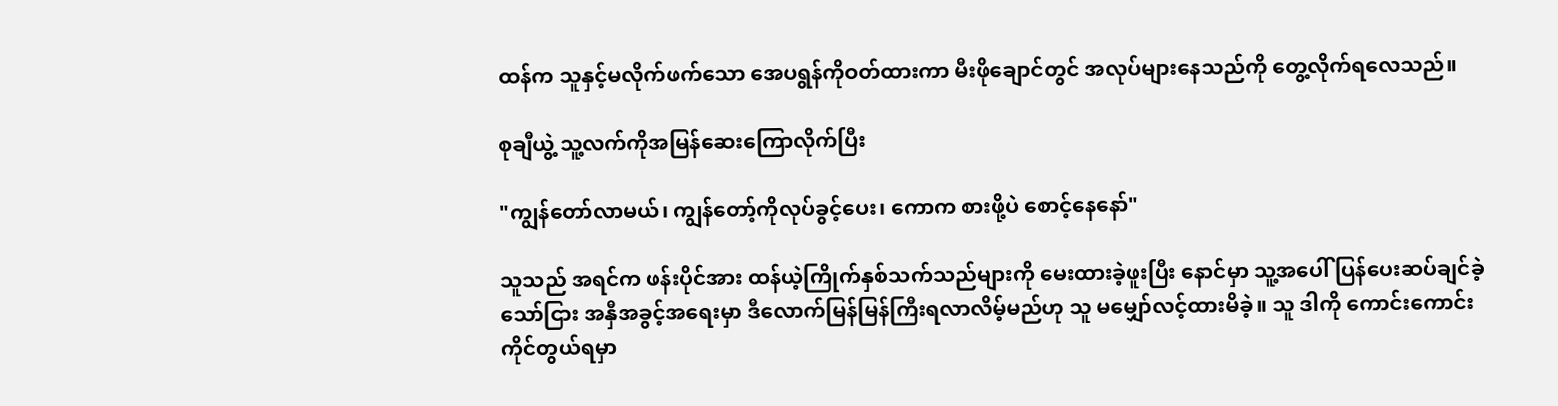ထန်က သူနှင့်မလိုက်ဖက်သော အေပရွန်ကိုဝတ်ထားကာ မီးဖိုချောင်တွင် အလုပ်များနေသည်ကို တွေ့လိုက်ရလေသည်။

စုချီယွဲ့ သူ့လက်ကိုအမြန်ဆေးကြောလိုက်ပြီး

"ကျွန်တော်လာမယ်၊ ကျွန်တော့်ကိုလုပ်ခွင့်ပေး၊ ကောက စားဖို့ပဲ စောင့်နေနော်"

သူသည် အရင်က ဖန်းပိုင်အား ထန်ယဲ့ကြိုက်နှစ်သက်သည်များကို မေးထားခဲ့ဖူးပြီး နောင်မှာ သူ့အပေါ် ပြန်ပေးဆပ်ချင်ခဲ့သော်ငြား အနှီအခွင့်အရေးမှာ ဒီလောက်မြန်မြန်ကြီးရလာလိမ့်မည်ဟု သူ မမျှော်လင့်ထားမိခဲ့။ သူ ဒါကို ကောင်းကောင်းကိုင်တွယ်ရမှာ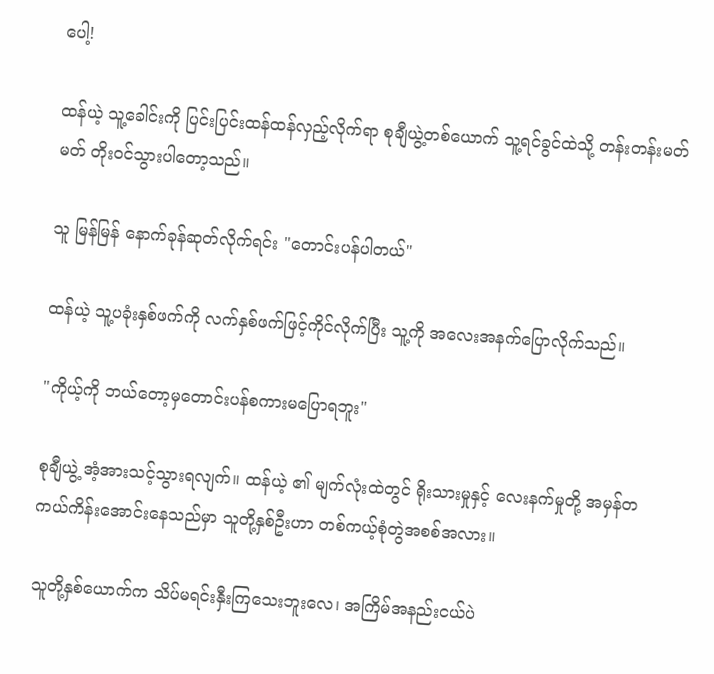ပေါ့!

ထန်ယဲ့ သူ့ခေါင်းကို ပြင်းပြင်းထန်ထန်လှည့်လိုက်ရာ စုချီယွဲ့တစ်ယောက် သူ့ရင်ခွင်ထဲသို့ တန်းတန်းမတ်မတ် တိုးဝင်သွားပါတော့သည်။

သူ မြန်မြန် နောက်ခုန်ဆုတ်လိုက်ရင်း "တောင်းပန်ပါတယ်"

ထန်ယဲ့ သူ့ပခုံးနှစ်ဖက်ကို လက်နှစ်ဖက်ဖြင့်ကိုင်လိုက်ပြီး သူ့ကို အလေးအနက်ပြောလိုက်သည်။

"ကိုယ့်ကို ဘယ်တော့မှတောင်းပန်စကားမပြောရဘူး"

စုချီယွဲ့ အံ့အားသင့်သွားရလျက်။ ထန်ယဲ့ ၏ မျက်လုံးထဲတွင် ရိုးသားမှုနှင့် လေးနက်မှုတို့ အမှန်တကယ်ကိန်းအောင်းနေသည်မှာ သူတို့နှစ်ဦးဟာ တစ်ကယ့်စုံတွဲအစစ်အလား။

သူတို့နှစ်ယောက်က သိပ်မရင်းနှီးကြသေးဘူးလေ၊ အကြိမ်အနည်းငယ်ပဲ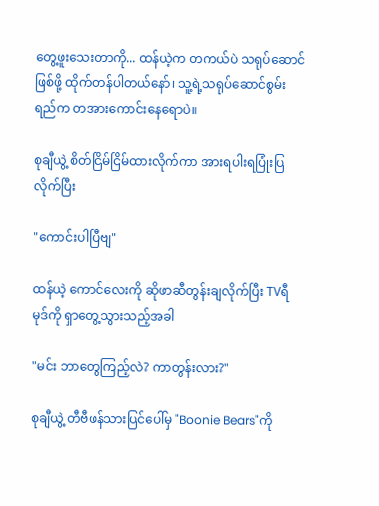တွေ့ဖူးသေးတာကို... ထန်ယဲ့က တကယ်ပဲ သရုပ်ဆောင်ဖြစ်ဖို့ ထိုက်တန်ပါတယ်နော်၊ သူ့ရဲ့သရုပ်ဆောင်စွမ်းရည်က တအားကောင်းနေရောပဲ။

စုချီယွဲ့ စိတ်ငြိမ်ငြိမ်ထားလိုက်ကာ အားရပါးရပြုံးပြလိုက်ပြီး

"ကောင်းပါပြီဗျ"

ထန်ယဲ့ ကောင်လေးကို ဆိုဖာဆီတွန်းချလိုက်ပြီး TVရီမုဒ်ကို ရှာတွေ့သွားသည့်အခါ

"မင်း ဘာတွေကြည့်လဲ? ကာတွန်းလား?"

စုချီယွဲ့ တီဗီဖန်သားပြင်ပေါ်မှ "Boonie Bears"ကို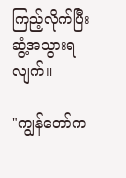ကြည့်လိုက်ပြီး ဆွံ့အသွားရလျက်။

"ကျွန်တော်က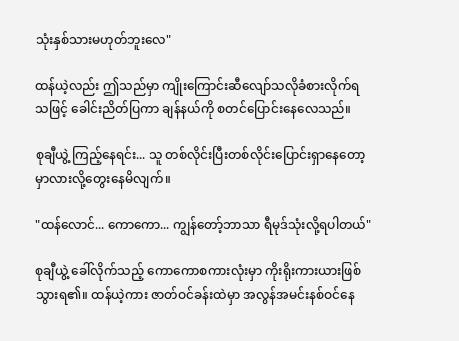သုံးနှစ်သားမဟုတ်ဘူးလေ"

ထန်ယဲ့လည်း ဤသည်မှာ ကျိုးကြောင်းဆီလျော်သလိုခံစားလိုက်ရသဖြင့် ခေါင်းညိတ်ပြကာ ချန်နယ်ကို စတင်ပြောင်းနေလေသည်။

စုချီယွဲ့ ကြည့်နေရင်း... သူ တစ်လိုင်းပြီးတစ်လိုင်းပြောင်းရှာနေတော့မှာလားလို့တွေးနေမိလျက်။

"ထန်လောင်... ကောကော... ကျွန်တော့်ဘာသာ ရီမုဒ်သုံးလို့ရပါတယ်"

စုချီယွဲ့ ခေါ်လိုက်သည့် ကောကောစကားလုံးမှာ ကိုးရိုးကားယားဖြစ်သွားရ၏။ ထန်ယဲ့ကား ဇာတ်ဝင်ခန်းထဲမှာ အလွန်အမင်းနစ်ဝင်နေ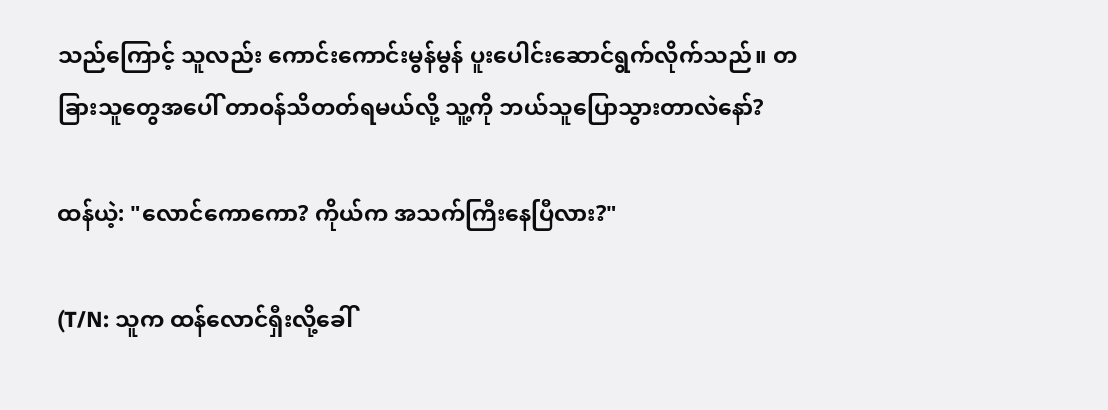သည်ကြောင့် သူလည်း ကောင်းကောင်းမွန်မွန် ပူးပေါင်းဆောင်ရွက်လိုက်သည်။ တခြားသူတွေအပေါ် တာဝန်သိတတ်ရမယ်လို့ သူ့ကို ဘယ်သူပြောသွားတာလဲနော်?

ထန်ယဲ့: "လောင်ကောကော? ကိုယ်က အသက်ကြီးနေပြီလား?"

(T/N: သူက ထန်လောင်ရှီးလို့ခေါ်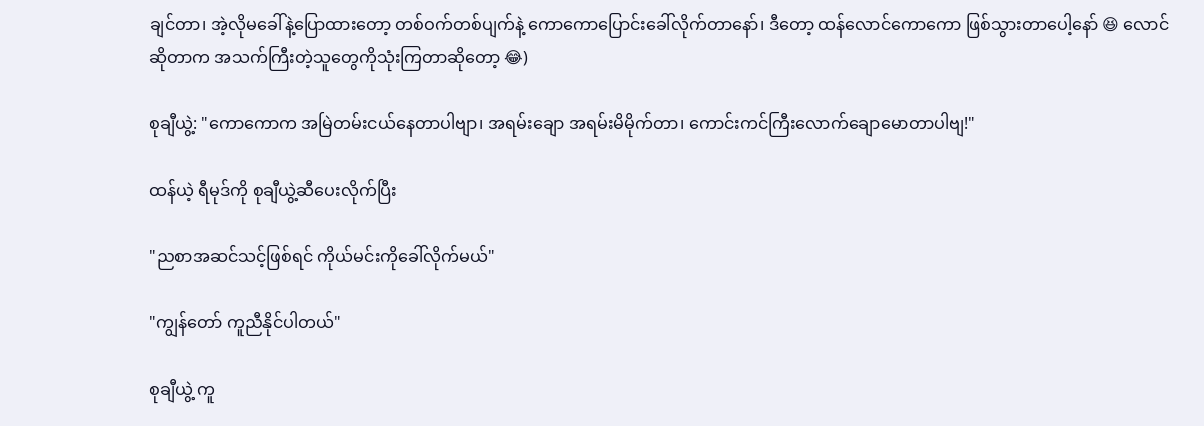ချင်တာ၊ အဲ့လိုမခေါ်နဲ့ပြောထားတော့ တစ်ဝက်တစ်ပျက်နဲ့ ကောကောပြောင်းခေါ်လိုက်တာနော်၊ ဒီတော့ ထန်လောင်ကောကော ဖြစ်သွားတာပေါ့နော် 😆 လောင်ဆိုတာက အသက်ကြီးတဲ့သူတွေကိုသုံးကြတာဆိုတော့ 😂)

စုချီယွဲ့: "ကောကောက အမြဲတမ်းငယ်နေတာပါဗျာ၊ အရမ်းချော အရမ်းမိမိုက်တာ၊ ကောင်းကင်ကြီးလောက်ချောမောတာပါဗျ!"

ထန်ယဲ့ ရီမုဒ်ကို စုချီယွဲ့ဆီပေးလိုက်ပြီး

"ညစာအဆင်သင့်ဖြစ်ရင် ကိုယ်မင်းကိုခေါ်လိုက်မယ်"

"ကျွန်တော် ကူညီနိုင်ပါတယ်"

စုချီယွဲ့ ကူ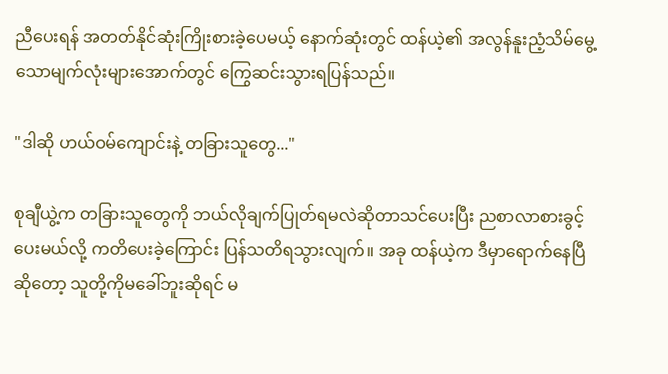ညီပေးရန် အတတ်နိုင်ဆုံးကြိုးစားခဲ့ပေမယ့် နောက်ဆုံးတွင် ထန်ယဲ့၏ အလွန်နူးညံ့သိမ်မွေ့သောမျက်လုံးများအောက်တွင် ကြွေဆင်းသွားရပြန်သည်။

"ဒါဆို ဟယ်ဝမ်ကျောင်းနဲ့ တခြားသူတွေ..."

စုချီယွဲ့က တခြားသူတွေကို ဘယ်လိုချက်ပြုတ်ရမလဲဆိုတာသင်ပေးပြီး ညစာလာစားခွင့်ပေးမယ်လို့ ကတိပေးခဲ့ကြောင်း ပြန်သတိရသွားလျက်။ အခု ထန်ယဲ့က ဒီမှာရောက်နေပြီဆိုတော့ သူတို့ကိုမခေါ်ဘူးဆိုရင် မ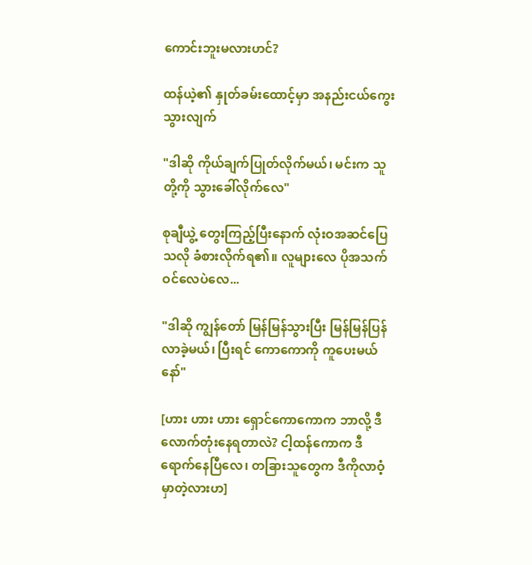ကောင်းဘူးမလားဟင်?

ထန်ယဲ့၏ နှုတ်ခမ်းထောင့်မှာ အနည်းငယ်ကွေးသွားလျက်

"ဒါဆို ကိုယ်ချက်ပြုတ်လိုက်မယ်၊ မင်းက သူတို့ကို သွားခေါ်လိုက်လေ"

စုချီယွဲ့ တွေးကြည့်ပြီးနောက် လုံးဝအဆင်ပြေသလို ခံစားလိုက်ရ၏။ လူများလေ ပိုအသက်ဝင်လေပဲလေ...

"ဒါဆို ကျွန်တော် မြန်မြန်သွားပြီး မြန်မြန်ပြန်လာခဲ့မယ်၊ ပြီးရင် ကောကောကို ကူပေးမယ်နော်"

[ဟား ဟား ဟား ရှောင်ကောကောက ဘာလို့ ဒီလောက်တုံးနေရတာလဲ? ငါ့ထန်ကောက ဒီရောက်နေပြီလေ၊ တခြားသူတွေက ဒီကိုလာဝံ့မှာတဲ့လားဟ]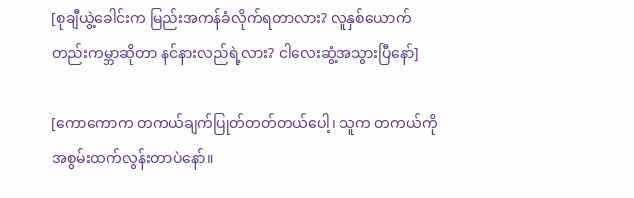[စုချီယွဲ့ခေါင်းက မြည်းအကန်ခံလိုက်ရတာလား? လူနှစ်ယောက်တည်းကမ္ဘာဆိုတာ နင်နားလည်ရဲ့လား? ငါလေးဆွံ့အသွားပြီနော်]

[ကောကောက တကယ်ချက်ပြုတ်တတ်တယ်ပေါ့၊ သူက တကယ်ကို အစွမ်းထက်လွန်းတာပဲနော်။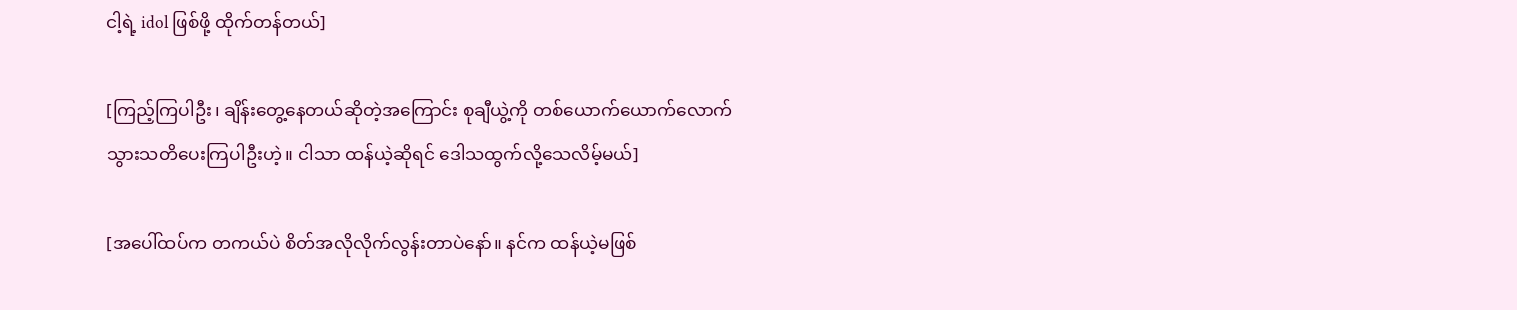ငါ့ရဲ့ idol ဖြစ်ဖို့ ထိုက်တန်တယ်]

[ကြည့်ကြပါဦး၊ ချိန်းတွေ့နေတယ်ဆိုတဲ့အကြောင်း စုချီယွဲ့ကို တစ်ယောက်ယောက်လောက် သွားသတိပေးကြပါဦးဟဲ့။ ငါသာ ထန်ယဲ့ဆိုရင် ဒေါသထွက်လို့သေလိမ့်မယ်]

[အပေါ်ထပ်က တကယ်ပဲ စိတ်အလိုလိုက်လွန်းတာပဲနော်။ နင်က ထန်ယဲ့မဖြစ်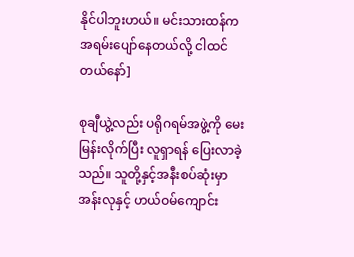နိုင်ပါဘူးဟယ်။ မင်းသားထန်က အရမ်းပျော်နေတယ်လို့ ငါထင်တယ်နော်]

စုချီယွဲ့လည်း ပရိုဂရမ်အဖွဲ့ကို မေးမြန်းလိုက်ပြီး လူရှာရန် ပြေးလာခဲ့သည်။ သူတို့နှင့်အနီးစပ်ဆုံးမှာ အန်းလုနှင့် ဟယ်ဝမ်ကျောင်း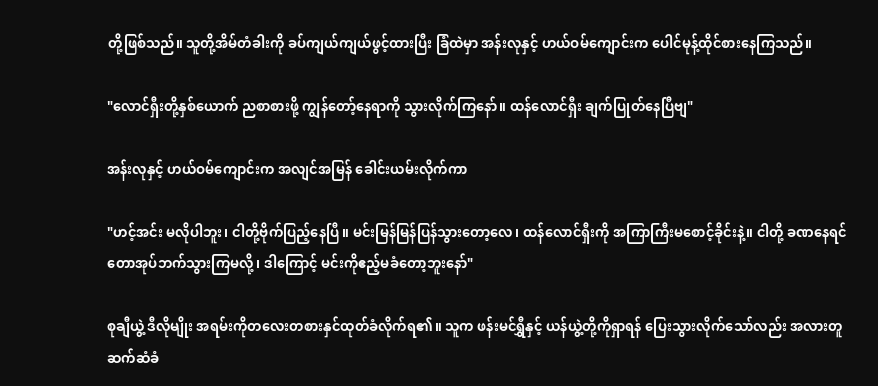တို့ဖြစ်သည်။ သူတို့အိမ်တံခါးကို ခပ်ကျယ်ကျယ်ဖွင့်ထားပြီး ခြံထဲမှာ အန်းလုနှင့် ဟယ်ဝမ်ကျောင်းက ပေါင်မုန့်ထိုင်စားနေကြသည်။

"လောင်ရှီးတို့နှစ်ယောက် ညစာစားဖို့ ကျွန်တော့်နေရာကို သွားလိုက်ကြနော်။ ထန်လောင်ရှီး ချက်ပြုတ်နေပြီဗျ"

အန်းလုနှင့် ဟယ်ဝမ်ကျောင်းက အလျင်အမြန် ခေါင်းယမ်းလိုက်ကာ

"ဟင့်အင်း မလိုပါဘူး၊ ငါတို့ဗိုက်ပြည့်နေပြီ။ မင်းမြန်မြန်ပြန်သွားတော့လေ၊ ထန်လောင်ရှီးကို အကြာကြီးမစောင့်ခိုင်းနဲ့။ ငါတို့ ခဏနေရင် တောအုပ်ဘက်သွားကြမလို့၊ ဒါကြောင့် မင်းကိုဧည့်မခံတော့ဘူးနော်"

စုချီယွဲ့ ဒီလိုမျိုး အရမ်းကိုတလေးတစားနှင်ထုတ်ခံလိုက်ရ၏။ သူက ဖန်းမင်ရွှီနှင့် ယန်ယွဲ့တို့ကိုရှာရန် ပြေးသွားလိုက်သော်လည်း အလားတူဆက်ဆံခံ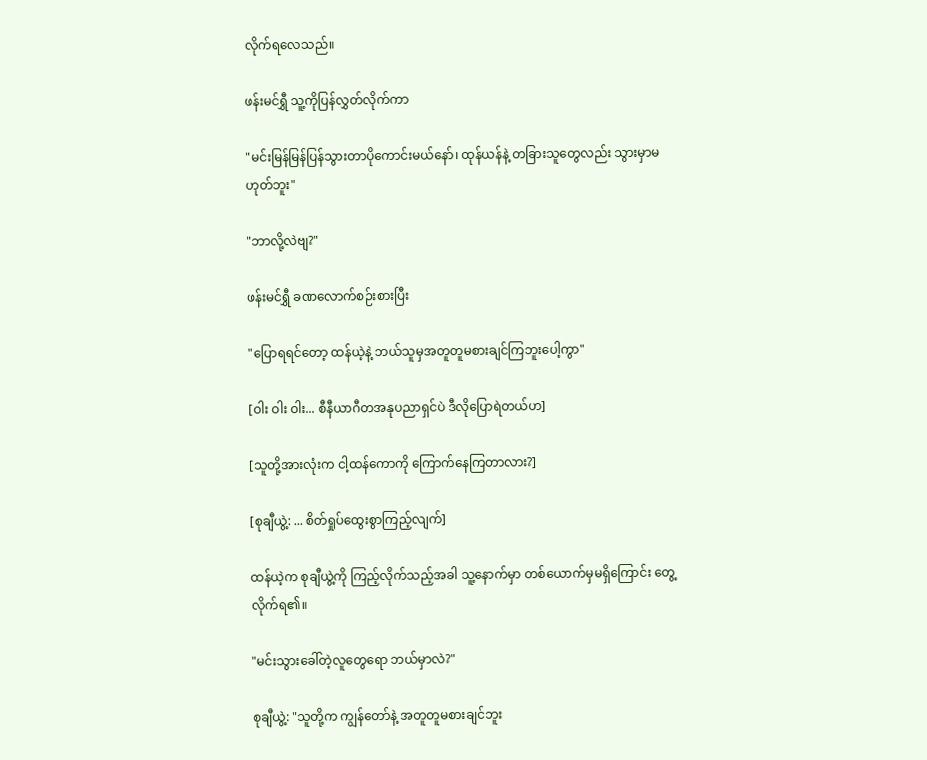လိုက်ရလေသည်။

ဖန်းမင်ရွှီ သူ့ကိုပြန်လွှတ်လိုက်ကာ

"မင်းမြန်မြန်ပြန်သွားတာပိုကောင်းမယ်နော်၊ ထုန်ယန်နဲ့ တခြားသူတွေလည်း သွားမှာမဟုတ်ဘူး"

"ဘာလို့လဲဗျ?"

ဖန်းမင်ရွှီ ခဏလောက်စဉ်းစားပြီး

"ပြောရရင်တော့ ထန်ယဲ့နဲ့ ဘယ်သူမှအတူတူမစားချင်ကြဘူးပေါ့ကွာ"

[ဝါး ဝါး ဝါး... စီနီယာဂီတအနုပညာရှင်ပဲ ဒီလိုပြောရဲတယ်ဟ]

[သူတို့အားလုံးက ငါ့ထန်ကောကို ကြောက်နေကြတာလား?]

[စုချီယွဲ့: ... စိတ်ရှုပ်ထွေးစွာကြည့်လျက်]

ထန်ယဲ့က စုချီယွဲ့ကို ကြည့်လိုက်သည့်အခါ သူ့နောက်မှာ တစ်ယောက်မှမရှိကြောင်း တွေ့လိုက်ရ၏။

"မင်းသွားခေါ်တဲ့လူတွေရော ဘယ်မှာလဲ?"

စုချီယွဲ့: "သူတို့က ကျွန်တော်နဲ့ အတူတူမစားချင်ဘူး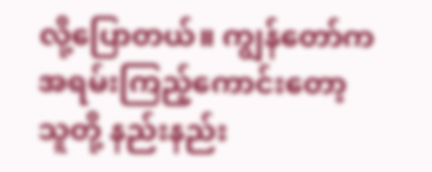လို့ပြောတယ်။ ကျွန်တော်က အရမ်းကြည့်ကောင်းတော့ သူတို့ နည်းနည်း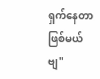ရှက်နေတာဖြစ်မယ်ဗျ"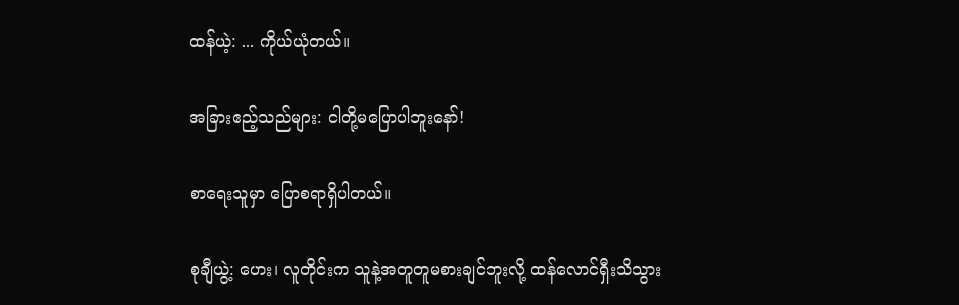ထန်ယဲ့: ... ကိုယ်ယုံတယ်။

အခြားဧည့်သည်များ: ငါတို့မပြောပါဘူးနော်!

စာရေးသူမှာ ပြောစရာရှိပါတယ်။

စုချီယွဲ့: ဟေး၊ လူတိုင်းက သူနဲ့အတူတူမစားချင်ဘူးလို့ ထန်လောင်ရှီးသိသွား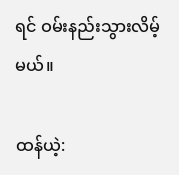ရင် ဝမ်းနည်းသွားလိမ့်မယ်။

ထန်ယဲ့: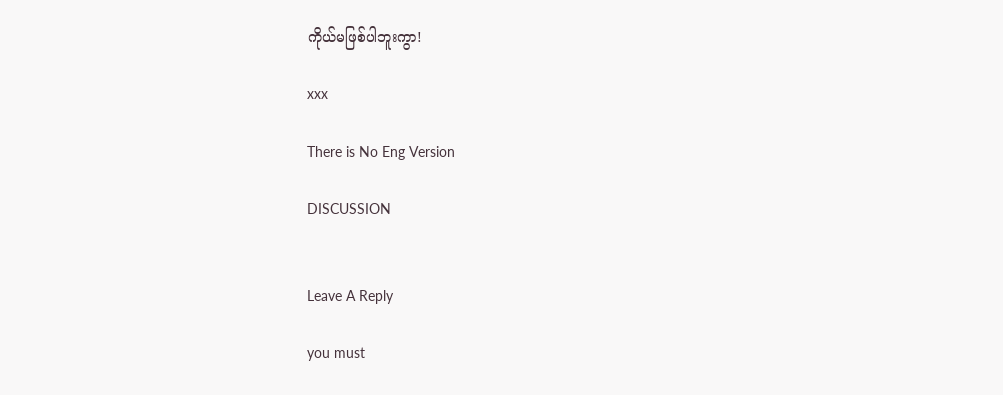ကိုယ်မဖြစ်ပါဘူးကွာ!

xxx

There is No Eng Version

DISCUSSION


Leave A Reply

you must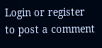Login or register to post a comment